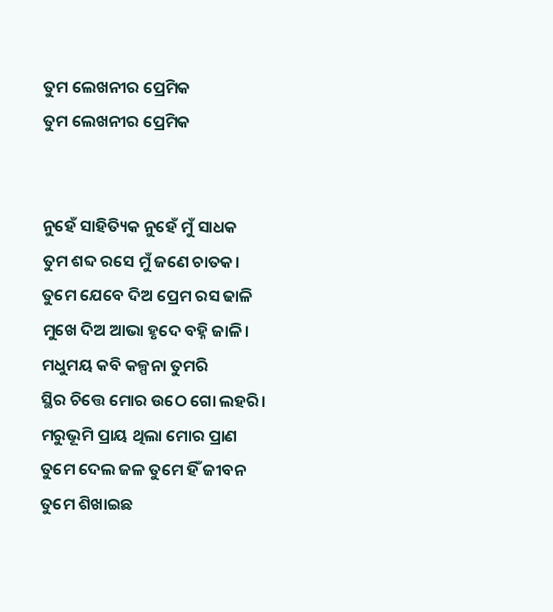ତୁମ ଲେଖନୀର ପ୍ରେମିକ
ତୁମ ଲେଖନୀର ପ୍ରେମିକ


ନୁହେଁ ସାହିତ୍ୟିକ ନୁହେଁ ମୁଁ ସାଧକ
ତୁମ ଶବ୍ଦ ରସେ ମୁଁ ଜଣେ ଚାତକ।
ତୁମେ ଯେବେ ଦିଅ ପ୍ରେମ ରସ ଢାଳି
ମୁଖେ ଦିଅ ଆଭା ହୃଦେ ବହ୍ନି ଜାଳି।
ମଧୁମୟ କବି କଳ୍ପନା ତୁମରି
ସ୍ଥିର ଚିତ୍ତେ ମୋର ଉଠେ ଗୋ ଲହରି।
ମରୁଭୂମି ପ୍ରାୟ ଥିଲା ମୋର ପ୍ରାଣ
ତୁମେ ଦେଲ ଜଳ ତୁମେ ହିଁ ଜୀବନ
ତୁମେ ଶିଖାଇଛ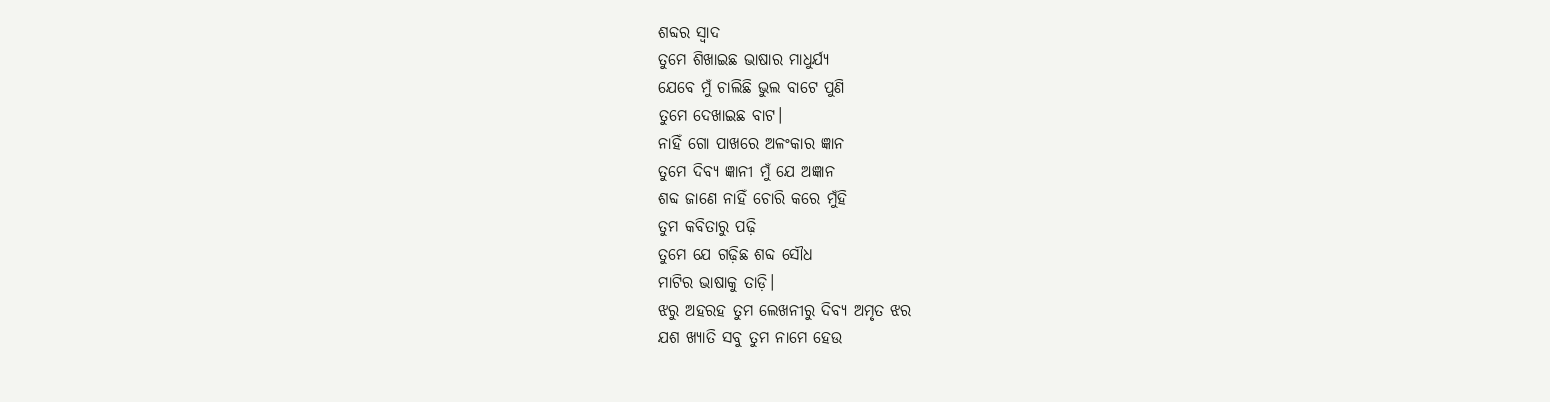ଶବ୍ଦର ସ୍ଵାଦ
ତୁମେ ଶିଖାଇଛ ଭାଷାର ମାଧୁର୍ଯ୍ୟ
ଯେବେ ମୁଁ ଚାଲିଛି ଭୁଲ ବାଟେ ପୁଣି
ତୁମେ ଦେଖାଇଛ ବାଟ।
ନାହିଁ ଗୋ ପାଖରେ ଅଳଂକାର ଜ୍ଞାନ
ତୁମେ ଦିବ୍ୟ ଜ୍ଞାନୀ ମୁଁ ଯେ ଅଜ୍ଞାନ
ଶବ୍ଦ ଜାଣେ ନାହିଁ ଚୋରି କରେ ମୁଁହି
ତୁମ କବିତାରୁ ପଢ଼ି
ତୁମେ ଯେ ଗଢ଼ିଛ ଶବ୍ଦ ସୌଧ
ମାଟିର ଭାଷାକୁ ତାଡ଼ି।
ଝରୁ ଅହରହ ତୁମ ଲେଖନୀରୁ ଦିବ୍ୟ ଅମୃତ ଝର
ଯଶ ଖ୍ୟାତି ସବୁ ତୁମ ନାମେ ହେଉ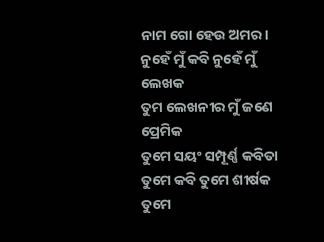ନାମ ଗୋ ହେଉ ଅମର।
ନୁହେଁ ମୁଁ କବି ନୁହେଁ ମୁଁ ଲେଖକ
ତୁମ ଲେଖନୀର ମୁଁ ଜଣେ ପ୍ରେମିକ
ତୁମେ ସୟଂ ସମ୍ପୂର୍ଣ୍ଣ କବିତା
ତୁମେ କବି ତୁମେ ଶୀର୍ଷକ
ତୁମେ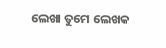ଲେଖା ତୁମେ ଲେଖକ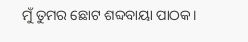ମୁଁ ତୁମର ଛୋଟ ଶବ୍ଦବାୟା ପାଠକ।